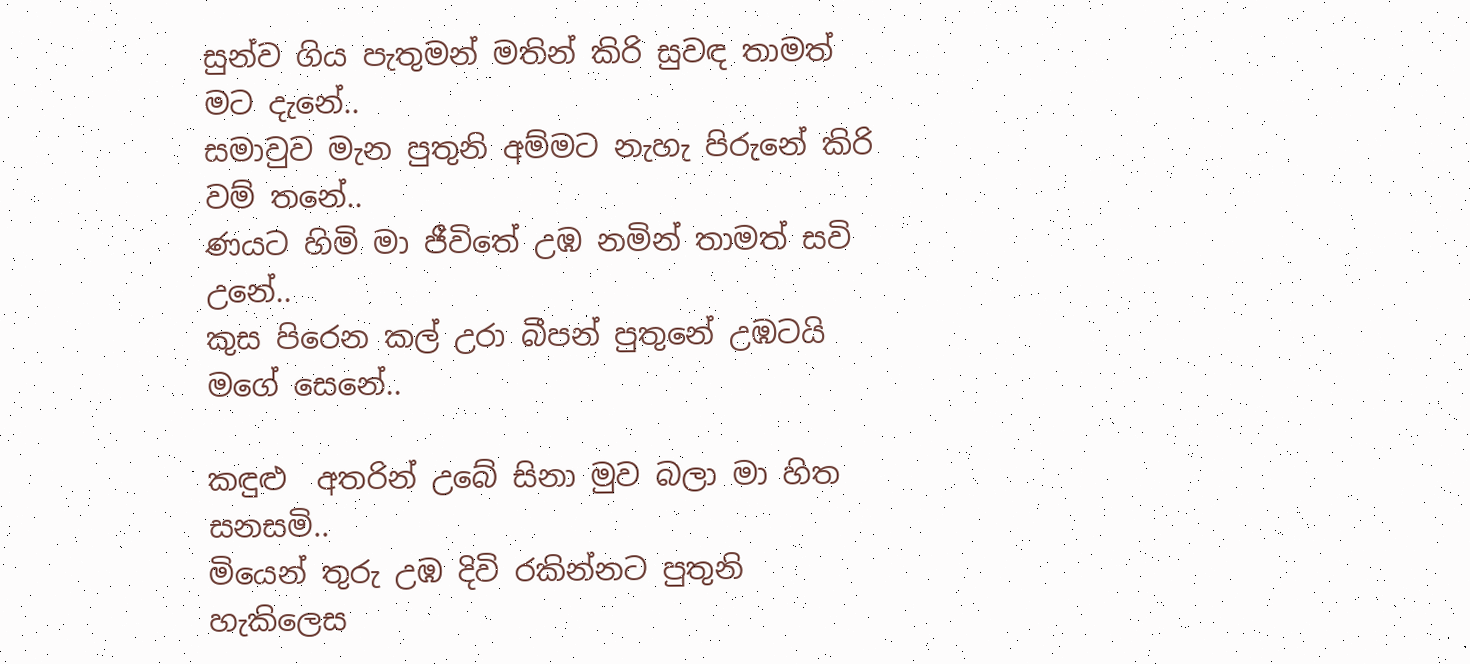සුන්ව ගිය පැතුමන් මතින් කිරි සුවඳ තාමත් මට දැනේ..
සමාවුව මැන පුතුනි අම්මට නැහැ පිරුනේ කිරි වම් තනේ..
ණයට හිමි මා ජීවිතේ උඹ නමින් තාමත් සවි උනේ..
කුස පිරෙන කල් උරා බීපන් පුතුනේ උඹටයි මගේ සෙනේ..

කඳුළු  අතරින් උබේ සිනා මුව බලා මා හිත සනසමි..
මියෙන් තුරු උඹ දිවි රකින්නට පුතුනි හැකිලෙස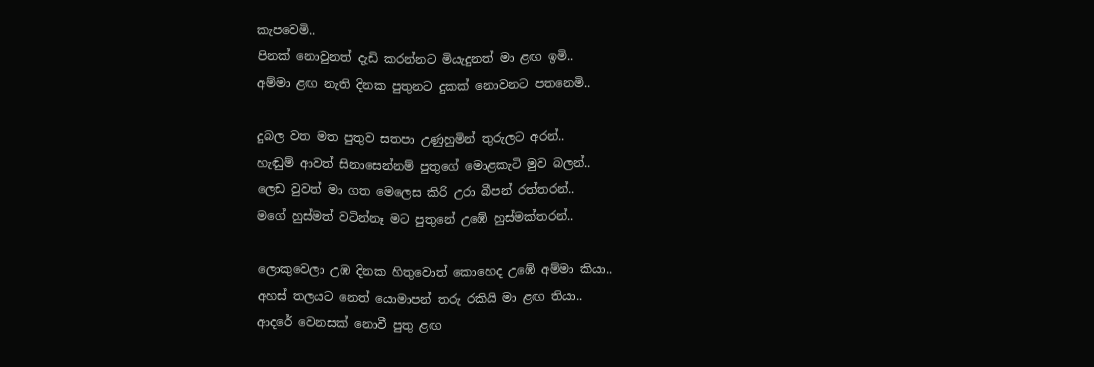කැපවෙමි..
පිනක් නොවුනත් දැඩි කරන්නට මියැදුනත් මා ළඟ ඉමි..
අම්මා ළඟ නැති දිනක පුතුනට දුකක් නොවනට පතනෙමි..

දුබල වත මත පුතුව සතපා උණුහුමින් තුරුලට අරන්..
හැඬුම් ආවත් සිනාසෙන්නම් පුතුගේ මොළකැටි මුව බලන්..
ලෙඩ වුවත් මා ගත මෙලෙස කිරි උරා බීපන් රත්තරන්..
මගේ හුස්මත් වටින්නෑ මට පුතුනේ උඹේ හුස්මක්තරන්..

ලොකුවෙලා උඹ දිනක හිතුවොත් කොහෙද උඹේ අම්මා කියා..
අහස් තලයට නෙත් යොමාපන් තරු රකියි මා ළඟ තියා..
ආදරේ වෙනසක් නොවී පුතු ළඟ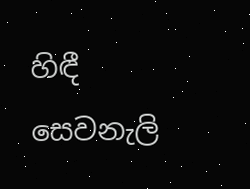හිඳී සෙවනැලි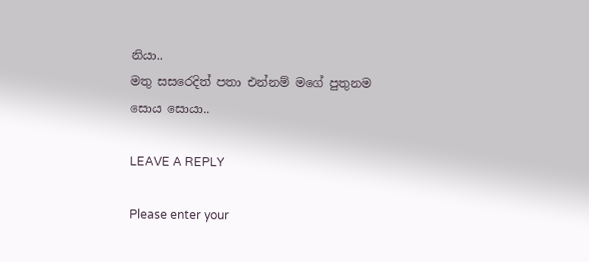නියා..
මතු සසරෙදිත් පතා එන්නම් මගේ පුතුනම සොය සොයා..

LEAVE A REPLY

Please enter your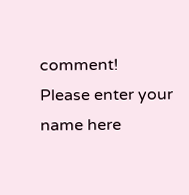comment!
Please enter your name here